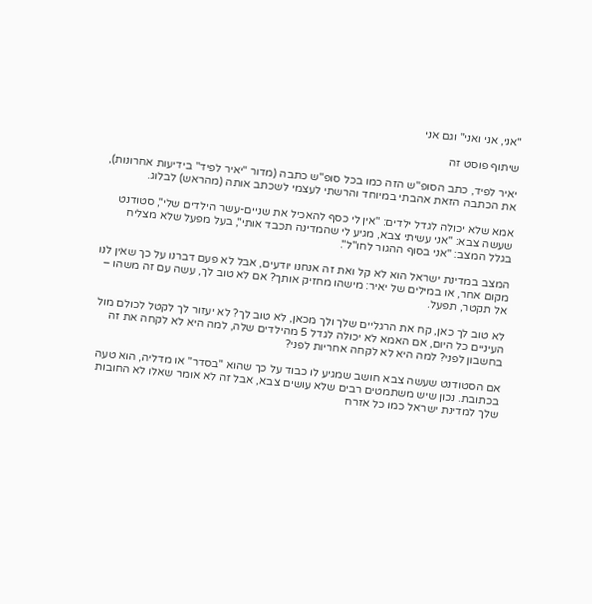"אני, אני ואני" וגם אני

שיתוף פוסט זה

יאיר לפיד, כתב הסופ"ש הזה כמו בכל סופ"ש כתבה (מדור "יאיר לפיד" בידיעות אחרונות), את הכתבה הזאת אהבתי במיוחד והרשתי לעצמי לשכתב אותה (מהראש) לבלוג.

אמא שלא יכולה לגדל ילדים: "אין לי כסף להאכיל את שניים-עשר הילדים שלי", סטודנט שעשה צבא: "אני עשיתי צבא, מגיע לי שהמדינה תכבד אותי", בעל מפעל שלא מצליח בגלל המצב: "אני בסוף ההגור לחו"ל".

המצב במדינת ישראל הוא לא קל ואת זה אנחנו יודעים, אבל לא פעם דברנו על כך שאין לנו מקום אחר, או במילים של יאיר: מישהו מחזיק אותך? אם לא טוב לך, עשה עם זה משהו – אל תקטר, תפעל.

לא טוב לך כאן, קח את הרגליים שלך ולך מכאן, לא טוב לך? לא יעזור לך לקטל לכולם מול העיניים כל היום, אם האמא לא יכולה לגדל 5 מהילדים שלה, למה היא לא לקחה את זה בחשבון לפני? למה היא לא לקחה אחריות לפני?

אם הסטודנט שעשה צבא חושב שמגיע לו כבוד על כך שהוא "בסדר" או מדליה, הוא טעה בכתובת. נכון שיש משתמטים רבים שלא עושים צבא, אבל זה לא אומר שאלו לא החובות שלך למדינת ישראל כמו כל אזרח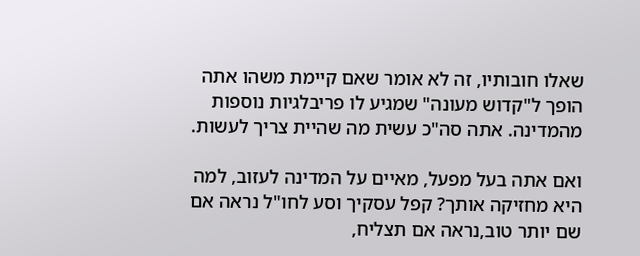שאלו חובותיו, זה לא אומר שאם קיימת משהו אתה הופך ל"קדוש מעונה" שמגיע לו פריבלגיות נוספות מהמדינה. אתה סה"כ עשית מה שהיית צריך לעשות.

ואם אתה בעל מפעל, מאיים על המדינה לעזוב, למה היא מחזיקה אותך? קפל עסקיך וסע לחו"ל נראה אם שם יותר טוב,נראה אם תצליח,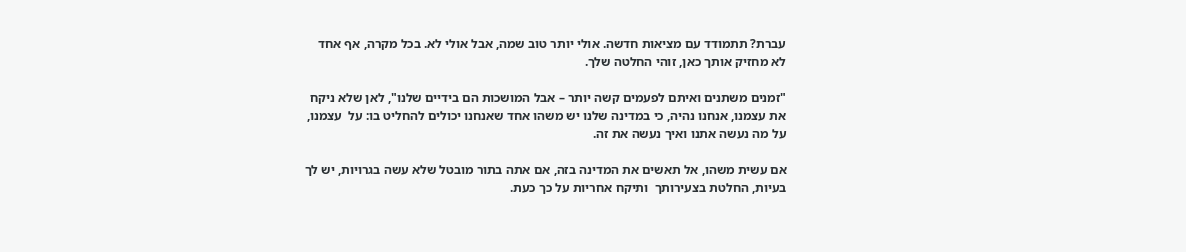עברת? תתמודד עם מציאות חדשה. אולי יותר טוב שמה, אבל אולי לא. בכל מקרה, אף אחד לא מחזיק אותך כאן, זוהי החלטה שלך.

"זמנים משתנים ואיתם לפעמים קשה יותר – אבל המושכות הם בידיים שלנו", לאן שלא ניקח את עצמנו, אנחנו נהיה, כי במדינה שלנו יש משהו אחד שאנחנו יכולים להחליט בו: על  עצמנו, על מה נעשה אתנו ואיך נעשה את זה.

אם עשית משהו, אל תאשים את המדינה בזה, אם אתה בתור מובטל שלא עשה בגרויות, יש לך בעיות, החלטת בצעירותך  ותיקח אחריות על כך כעת.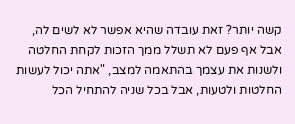קשה יותר? זאת עובדה שהיא אפשר לא לשים לה, אבל אף פעם לא תשלל ממך הזכות לקחת החלטה ולשנות את עצמך בהתאמה למצב, "אתה יכול לעשות החלטות ולטעות, אבל בכל שניה להתחיל הכל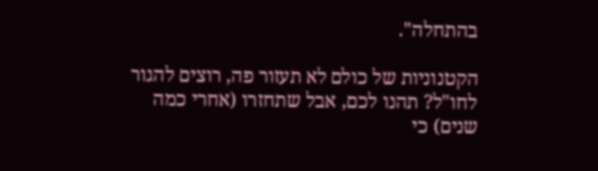בהתחלה".

הקטנוניות של כולם לא תעזור פה, רוצים להגור לחו"ל? תהנו לכם, אבל שתחזרו (אחרי כמה שנים) כי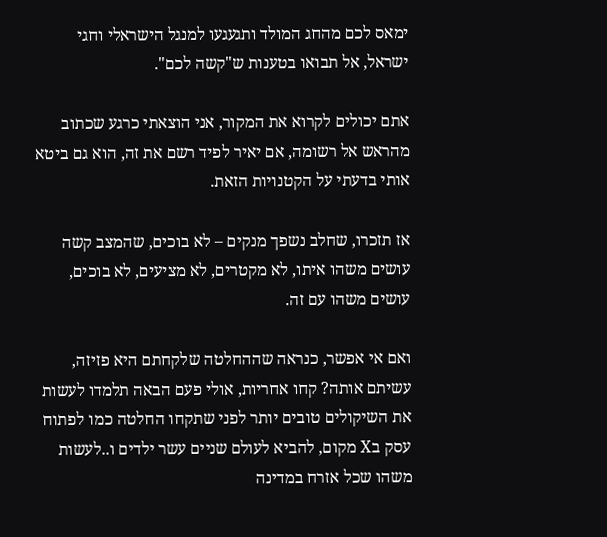ימאס לכם מהחג המולד ותגעגעו למנגל הישראלי וחגי ישראל, אל תבואו בטענות ש"קשה לכם".

אתם יכולים לקרוא את המקור, אני הוצאתי כרגע שכתוב מהראש אל רשומה, אם יאיר לפיד רשם את זה, הוא גם ביטא אותי בדעתי על הקטנויות הזאת.

אז תזכרו, שחלב נשפך מנקים – לא בוכים, שהמצב קשה עושים משהו איתו, לא מקטרים, לא מציעים, לא בוכים, עושים משהו עם זה.

ואם אי אפשר, כנראה שההחלטה שלקחתם היא פזיזה, עשיתם אותה? קחו אחריות, אולי פעם הבאה תלמדו לעשות את השיקולים טובים יותר לפני שתקחו החלטה כמו לפתוח עסק בX מקום, להביא לעולם שניים עשר ילדים ו..לעשות משהו שכל אזרח במדינה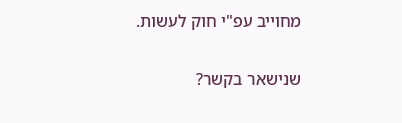מחוייב עפ"י חוק לעשות.

שנישאר בקשר?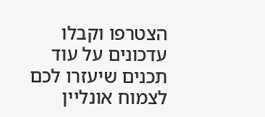הצטרפו וקבלו עדכונים על עוד תכנים שיעזרו לכם לצמוח אונליין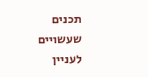תכנים שעשויים לעניין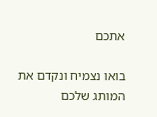אתכם

בואו נצמיח ונקדם את המותג שלכם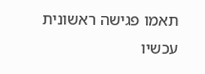תאמו פגישה ראשונית עכשיו